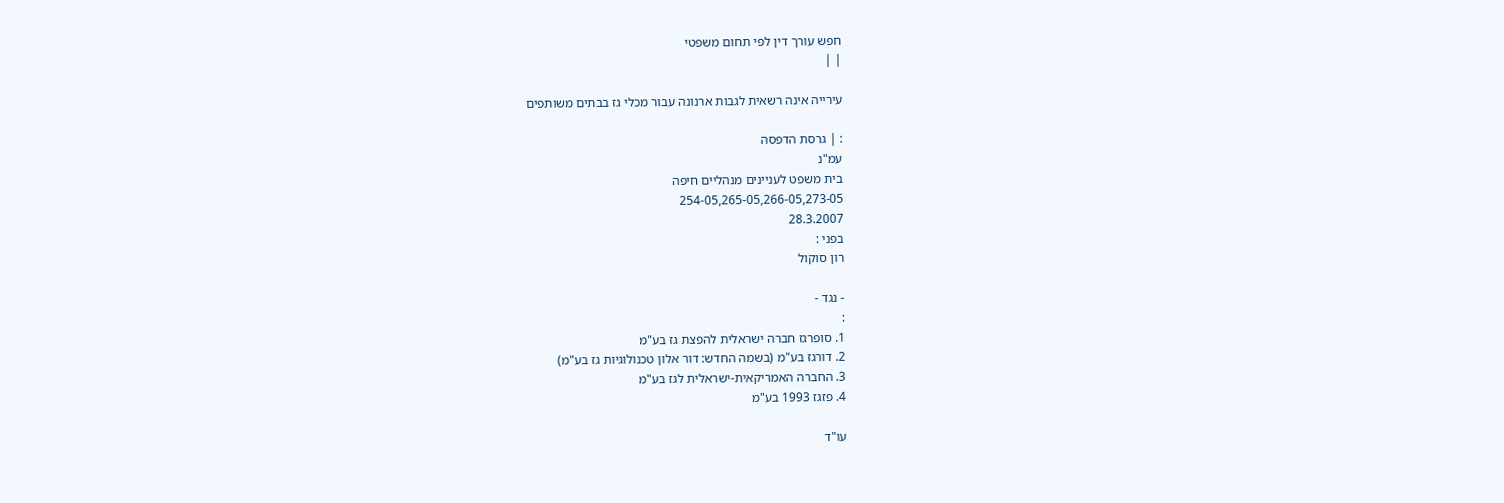חפש עורך דין לפי תחום משפטי
| |

עירייה אינה רשאית לגבות ארנונה עבור מכלי גז בבתים משותפים

: | גרסת הדפסה
עמ"נ
בית משפט לעניינים מנהליים חיפה
254-05,265-05,266-05,273-05
28.3.2007
בפני :
רון סוקול

- נגד -
:
1. סופרגז חברה ישראלית להפצת גז בע"מ
2. דורגז בע"מ (בשמה החדש: דור אלון טכנולוגיות גז בע"מ)
3. החברה האמריקאית-ישראלית לגז בע"מ
4. פזגז 1993 בע"מ

עו"ד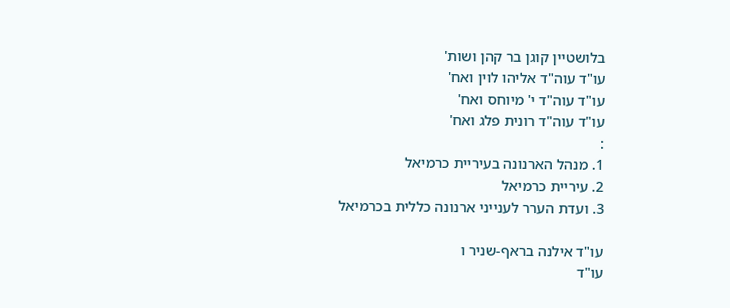בלושטיין קוגן בר קהן ושות'
עו"ד עוה"ד אליהו לוין ואח'
עו"ד עוה"ד י' מיוחס ואח'
עו"ד עוה"ד רונית פלג ואח'
:
1. מנהל הארנונה בעיריית כרמיאל
2. עיריית כרמיאל
3. ועדת הערר לענייני ארנונה כללית בכרמיאל

עו"ד אילנה בראף-שניר ו
עו"ד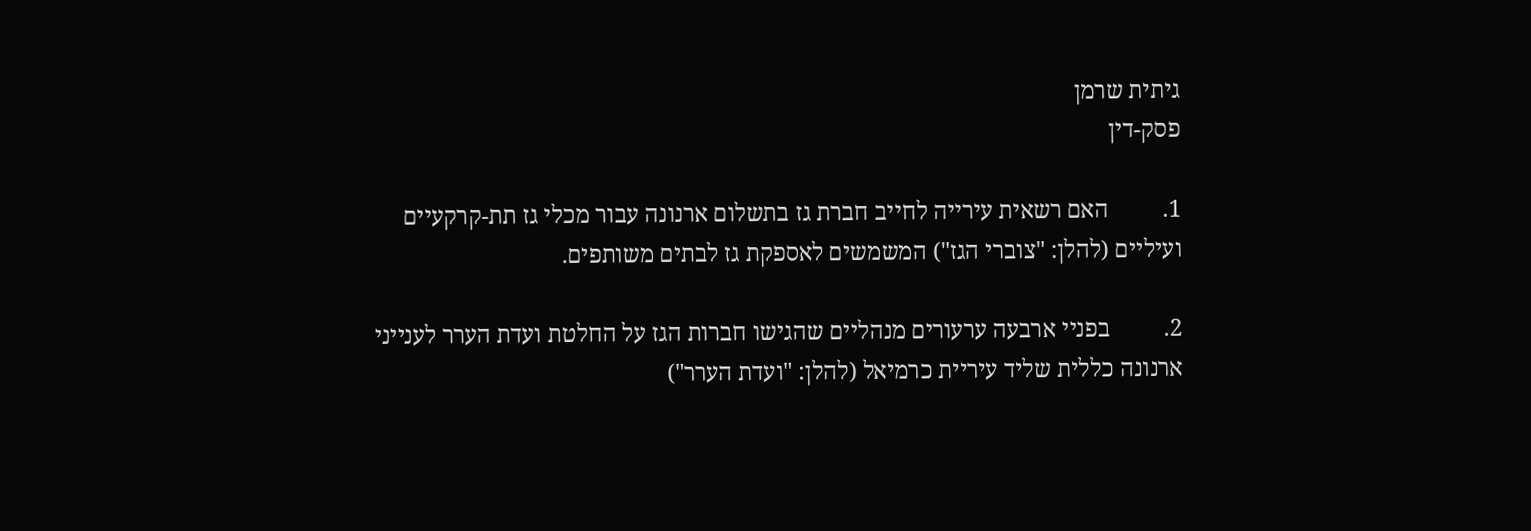גיתית שרמן
פסק-דין

1.         האם רשאית עירייה לחייב חברת גז בתשלום ארנונה עבור מכלי גז תת-קרקעיים ועיליים (להלן: "צוברי הגז") המשמשים לאספקת גז לבתים משותפים.

2.         בפניי ארבעה ערעורים מנהליים שהגישו חברות הגז על החלטת ועדת הערר לענייני ארנונה כללית שליד עיריית כרמיאל (להלן: "ועדת הערר")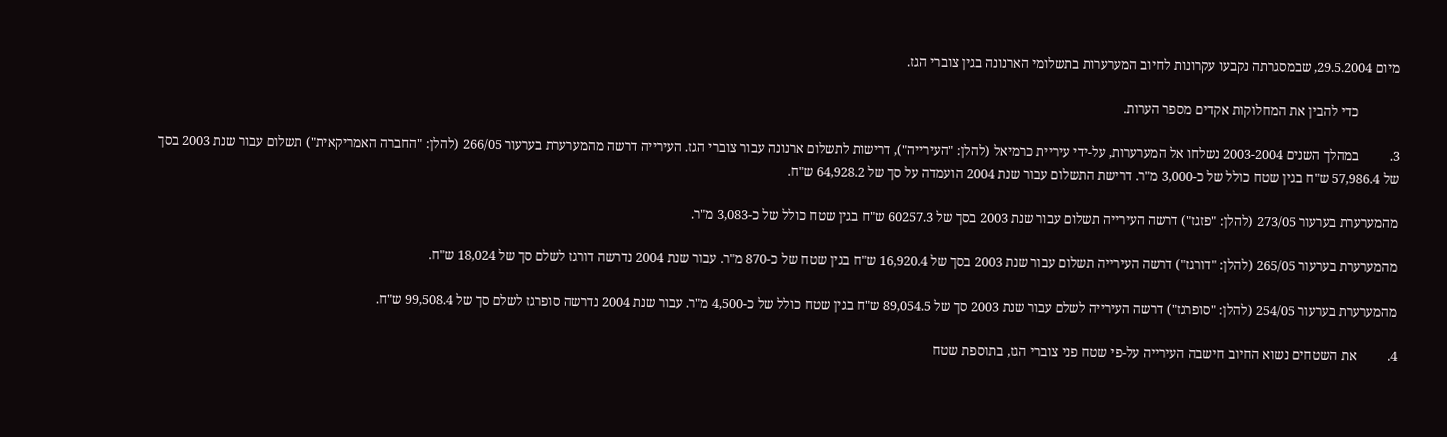מיום 29.5.2004, שבמסגרתה נקבעו עקרונות לחיוב המערערות בתשלומי הארנונה בגין צוברי הגז.

            כדי להבין את המחלוקות אקדים מספר הערות.

3.         במהלך השנים 2003-2004 נשלחו אל המערערות, על-ידי עיריית כרמיאל (להלן: "העירייה"), דרישות לתשלום ארנונה עבור צוברי הגז. העירייה דרשה מהמערערת בערעור 266/05 (להלן: "החברה האמריקאית") תשלום עבור שנת 2003 בסך של 57,986.4 ש"ח בגין שטח כולל של כ-3,000 מ"ר. דרישת התשלום עבור שנת 2004 הועמדה על סך של 64,928.2 ש"ח.

מהמערערת בערעור 273/05 (להלן: "פזגז") דרשה העירייה תשלום עבור שנת 2003 בסך של 60257.3 ש"ח בגין שטח כולל של כ-3,083 מ"ר.

מהמערערת בערעור 265/05 (להלן: "דורגז") דרשה העירייה תשלום עבור שנת 2003 בסך של 16,920.4 ש"ח בגין שטח של כ-870 מ"ר. עבור שנת 2004 נדרשה דורגז לשלם סך של 18,024 ש"ח.

מהמערערת בערעור 254/05 (להלן: "סופרגז") דרשה העירייה לשלם עבור שנת 2003 סך של 89,054.5 ש"ח בגין שטח כולל של כ-4,500 מ"ר. עבור שנת 2004 נדרשה סופרגז לשלם סך של 99,508.4 ש"ח.

4.         את השטחים נשוא החיוב חישבה העירייה על-פי שטח פני צוברי הגז, בתוספת שטח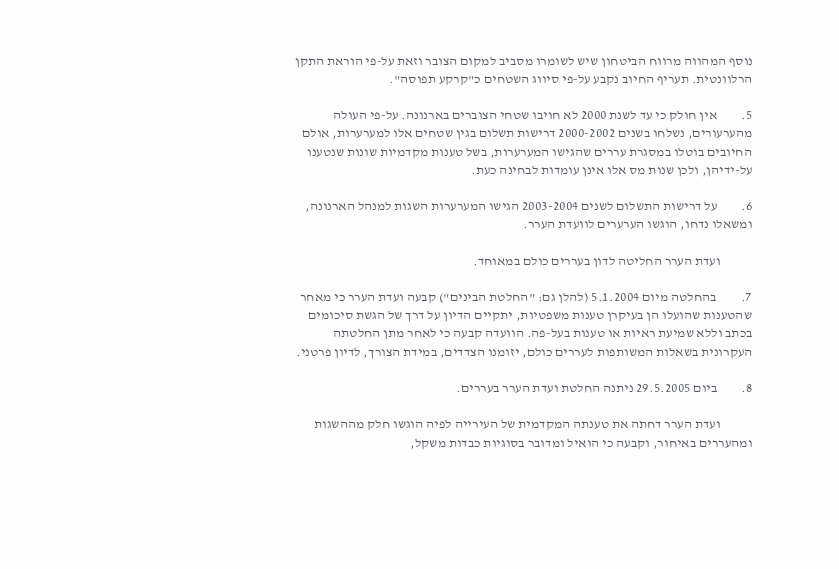נוסף המהווה מרווח הביטחון שיש לשומרו מסביב למקום הצובר וזאת על-פי הוראת התקן הרלוונטית. תעריף החיוב נקבע על-פי סיווג השטחים כ"קרקע תפוסה".

5.         אין חולק כי עד לשנת 2000 לא חויבו שטחי הצוברים בארנונה. על-פי העולה מהערעורים, נשלחו בשנים 2000-2002 דרישות תשלום בגין שטחים אלו למערערות, אולם החיובים בוטלו במסגרת עררים שהגישו המערערות, בשל טענות מקדמיות שונות שנטענו על-ידיהן, ולכן שנות מס אלו אינן עומדות לבחינה כעת.

6.         על דרישות התשלום לשנים 2003-2004 הגישו המערערות השגות למנהל הארנונה, ומשאלו נדחו, הוגשו הערערים לוועדת הערר.

            ועדת הערר החליטה לדון בעררים כולם במאוחד.

7.         בהחלטה מיום 5.1.2004 (להלן גם: "החלטת הבינים") קבעה ועדת הערר כי מאחר שהטענות שהועלו הן בעיקרן טענות משפטיות, יתקיים הדיון על דרך של הגשת סיכומים בכתב וללא שמיעת ראיות או טענות בעל-פה. הוועדה קבעה כי לאחר מתן החלטתה העקרונית בשאלות המשותפות לעררים כולם, יזומנו הצדדים, במידת הצורך, לדיון פרטני.

8.         ביום 29.5.2005 ניתנה החלטת ועדת הערר בעררים.

            ועדת הערר דחתה את טענתה המקדמית של העירייה לפיה הוגשו חלק מההשגות ומהעררים באיחור, וקבעה כי הואיל ומדובר בסוגיות כבדות משקל,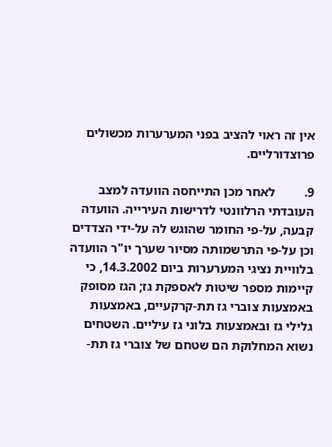אין זה ראוי להציב בפני המערערות מכשולים פרוצדורליים.

9.         לאחר מכן התייחסה הוועדה למצב העובדתי הרלוונטי לדרישות העירייה. הוועדה קבעה, על-פי החומר שהוגש לה על-ידי הצדדים וכן על-פי התרשמותה מסיור שערך יו"ר הוועדה בלוויית נציגי המערערות ביום 14.3.2002, כי קיימות מספר שיטות לאספקת גז; הגז מסופק באמצעות צוברי גז תת-קרקעיים, באמצעות גלילי גז ובאמצעות בלוני גז עיליים. השטחים נשוא המחלוקת הם שטחם של צוברי גז תת-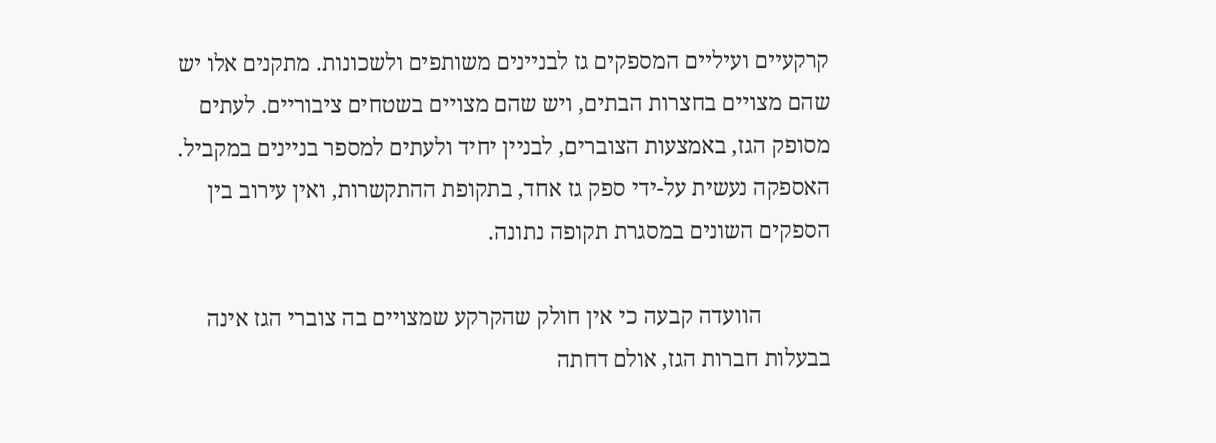קרקעיים ועיליים המספקים גז לבניינים משותפים ולשכונות. מתקנים אלו יש שהם מצויים בחצרות הבתים, ויש שהם מצויים בשטחים ציבוריים. לעתים מסופק הגז, באמצעות הצוברים, לבניין יחיד ולעתים למספר בניינים במקביל. האספקה נעשית על-ידי ספק גז אחד, בתקופת ההתקשרות, ואין עירוב בין הספקים השונים במסגרת תקופה נתונה.

            הוועדה קבעה כי אין חולק שהקרקע שמצויים בה צוברי הגז אינה בבעלות חברות הגז, אולם דחתה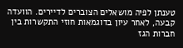טענתן לפיה מושאלים הצוברים לדיירים. הוועדה קבעה, לאחר עיון בדוגמאות חוזי התקשרות בין חברות הגז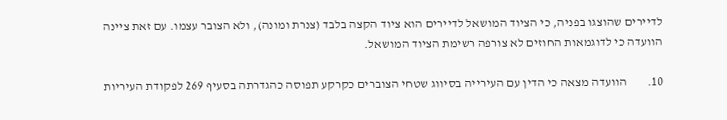לדיירים שהוצגו בפניה, כי הציוד המושאל לדיירים הוא ציוד הקצה בלבד (צנרת ומונה), ולא הצובר עצמו. עם זאת ציינה הוועדה כי לדוגמאות החוזים לא צורפה רשימת הציוד המושאל.

10.        הוועדה מצאה כי הדין עם העירייה בסיווג שטחי הצוברים כקרקע תפוסה כהגדרתה בסעיף 269 לפקודת העיריות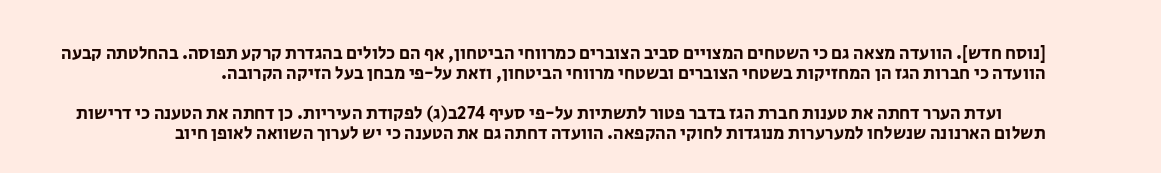[נוסח חדש]. הוועדה מצאה גם כי השטחים המצויים סביב הצוברים כמרווחי הביטחון, אף הם כלולים בהגדרת קרקע תפוסה. בהחלטתה קבעה הוועדה כי חברות הגז הן המחזיקות בשטחי הצוברים ובשטחי מרווחי הביטחון, וזאת על-פי מבחן בעל הזיקה הקרובה.

            ועדת הערר דחתה את טענות חברת הגז בדבר פטור לתשתיות על-פי סעיף 274ב(ג) לפקודת העיריות. כן דחתה את הטענה כי דרישות תשלום הארנונה שנשלחו למערערות מנוגדות לחוקי ההקפאה. הוועדה דחתה גם את הטענה כי יש לערוך השוואה לאופן חיוב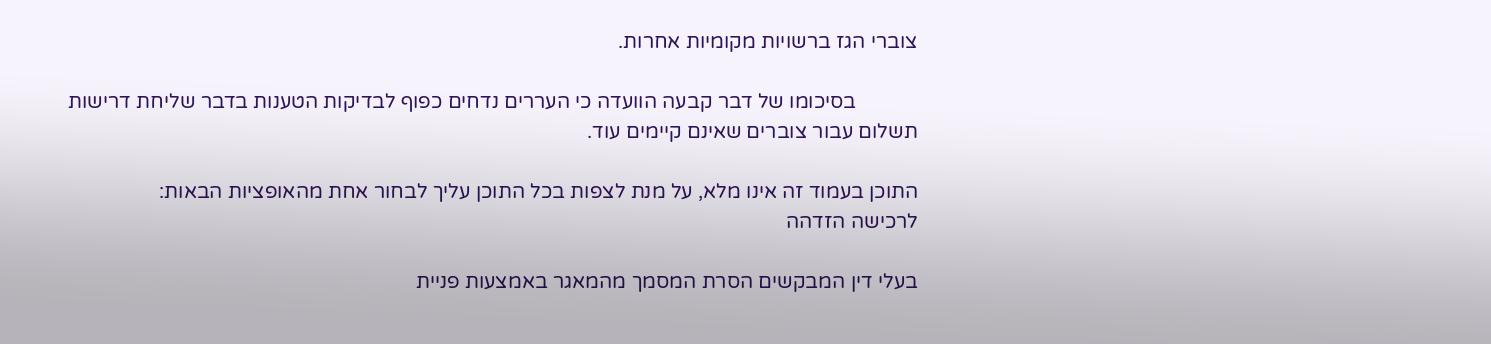צוברי הגז ברשויות מקומיות אחרות.

            בסיכומו של דבר קבעה הוועדה כי העררים נדחים כפוף לבדיקות הטענות בדבר שליחת דרישות תשלום עבור צוברים שאינם קיימים עוד.

התוכן בעמוד זה אינו מלא, על מנת לצפות בכל התוכן עליך לבחור אחת מהאופציות הבאות:
לרכישה הזדהה

בעלי דין המבקשים הסרת המסמך מהמאגר באמצעות פניית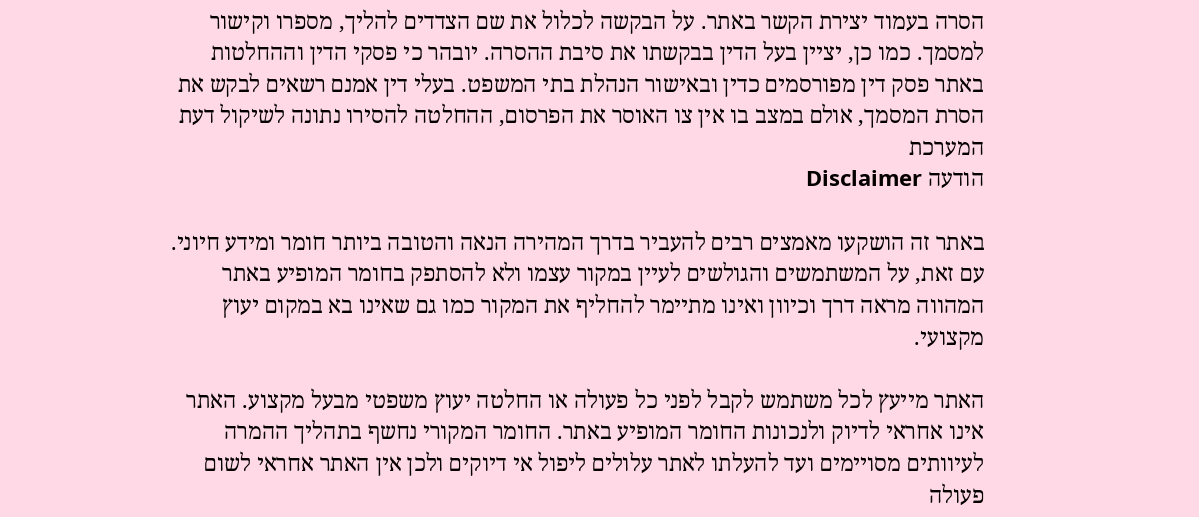הסרה בעמוד יצירת הקשר באתר. על הבקשה לכלול את שם הצדדים להליך, מספרו וקישור למסמך. כמו כן, יציין בעל הדין בבקשתו את סיבת ההסרה. יובהר כי פסקי הדין וההחלטות באתר פסק דין מפורסמים כדין ובאישור הנהלת בתי המשפט. בעלי דין אמנם רשאים לבקש את הסרת המסמך, אולם במצב בו אין צו האוסר את הפרסום, ההחלטה להסירו נתונה לשיקול דעת המערכת
הודעה Disclaimer

באתר זה הושקעו מאמצים רבים להעביר בדרך המהירה הנאה והטובה ביותר חומר ומידע חיוני. עם זאת, על המשתמשים והגולשים לעיין במקור עצמו ולא להסתפק בחומר המופיע באתר המהווה מראה דרך וכיוון ואינו מתיימר להחליף את המקור כמו גם שאינו בא במקום יעוץ מקצועי.

האתר מייעץ לכל משתמש לקבל לפני כל פעולה או החלטה יעוץ משפטי מבעל מקצוע. האתר אינו אחראי לדיוק ולנכונות החומר המופיע באתר. החומר המקורי נחשף בתהליך ההמרה לעיוותים מסויימים ועד להעלתו לאתר עלולים ליפול אי דיוקים ולכן אין האתר אחראי לשום פעולה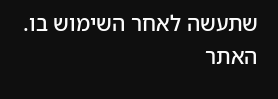שתעשה לאחר השימוש בו. האתר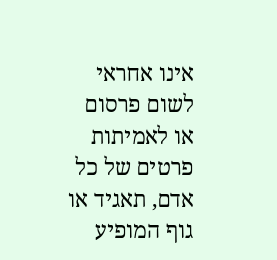אינו אחראי לשום פרסום או לאמיתות פרטים של כל אדם, תאגיד או גוף המופיע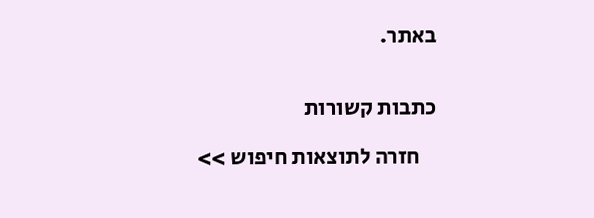באתר.


כתבות קשורות

    חזרה לתוצאות חיפוש >>